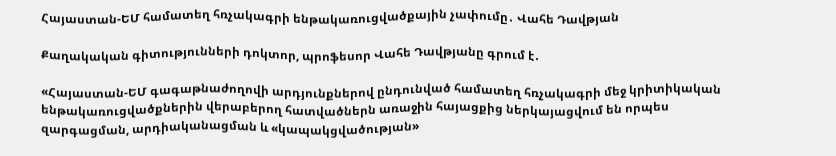Հայաստան-ԵՄ համատեղ հռչակագրի ենթակառուցվածքային չափումը․ Վահե Դավթյան

Քաղակական գիտությունների դոկտոր, պրոֆեսոր Վահե Դավթյանը գրում է․

«Հայաստան-ԵՄ գագաթնաժողովի արդյունքներով ընդունված համատեղ հռչակագրի մեջ կրիտիկական ենթակառուցվածքներին վերաբերող հատվածներն առաջին հայացքից ներկայացվում են որպես զարգացման, արդիականացման և «կապակցվածության»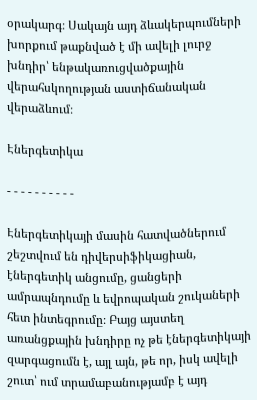օրակարգ։ Սակայն այդ ձևակերպումների խորքում թաքնված է մի ավելի լուրջ խնդիր՝ ենթակառուցվածքային վերահսկողության աստիճանական վերաձևում։

Էներգետիկա

- - - - - - - - - -

Էներգետիկայի մասին հատվածներում շեշտվում են դիվերսիֆիկացիան, էներգետիկ անցումը, ցանցերի ամրապնդումը և եվրոպական շուկաների հետ ինտեգրումը։ Բայց այստեղ առանցքային խնդիրը ոչ թե էներգետիկայի զարգացումն է, այլ այն, թե որ, իսկ ավելի շուտ՝ ում տրամաբանությամբ է այդ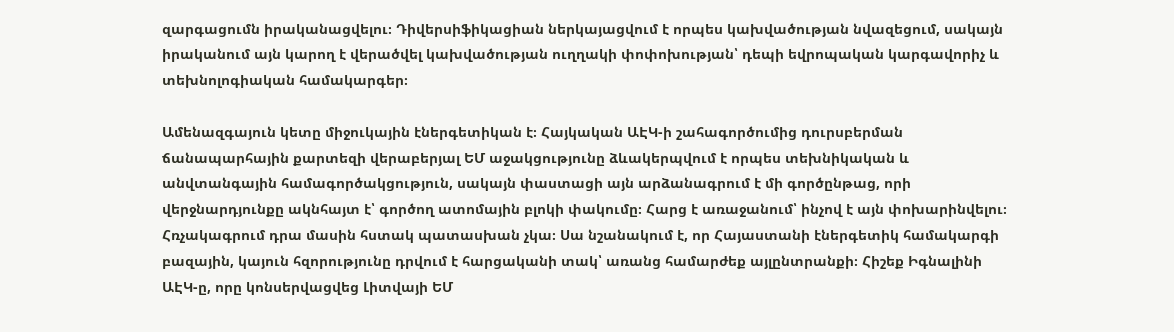զարգացումն իրականացվելու։ Դիվերսիֆիկացիան ներկայացվում է որպես կախվածության նվազեցում, սակայն իրականում այն կարող է վերածվել կախվածության ուղղակի փոփոխության՝ դեպի եվրոպական կարգավորիչ և տեխնոլոգիական համակարգեր։

Ամենազգայուն կետը միջուկային էներգետիկան է։ Հայկական ԱԷԿ-ի շահագործումից դուրսբերման ճանապարհային քարտեզի վերաբերյալ ԵՄ աջակցությունը ձևակերպվում է որպես տեխնիկական և անվտանգային համագործակցություն, սակայն փաստացի այն արձանագրում է մի գործընթաց, որի վերջնարդյունքը ակնհայտ է՝ գործող ատոմային բլոկի փակումը։ Հարց է առաջանում՝ ինչով է այն փոխարինվելու։ Հռչակագրում դրա մասին հստակ պատասխան չկա։ Սա նշանակում է, որ Հայաստանի էներգետիկ համակարգի բազային, կայուն հզորությունը դրվում է հարցականի տակ՝ առանց համարժեք այլընտրանքի։ Հիշեք Իգնալինի ԱԷԿ-ը, որը կոնսերվացվեց Լիտվայի ԵՄ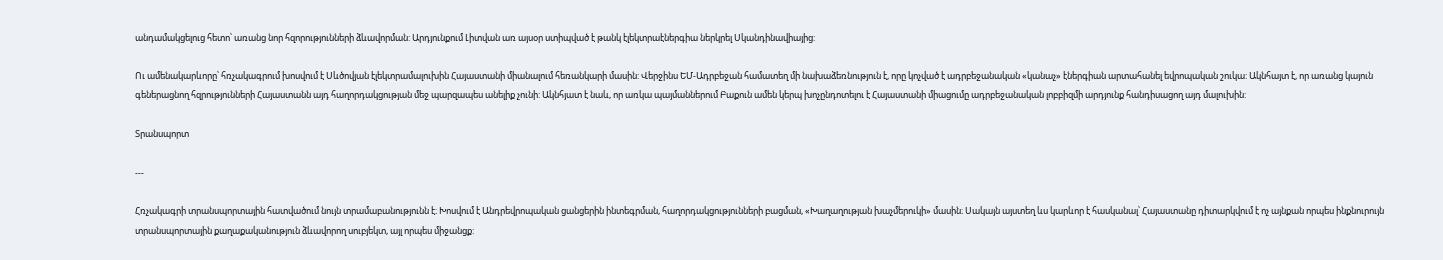անդամակցելուց հետո՝ առանց նոր հզորությունների ձևավորման: Արդյունքում Լիտվան առ այսօր ստիպված է թանկ էլեկտրաէներգիա ներկրել Սկանդինավիայից:

Ու ամենակարևորը՝ հռչակագրում խոսվում է Սևծովյան էլեկտրամալուխին Հայաստանի միանալում հեռանկարի մասին: Վերջինս ԵՄ-Ադրբեջան համատեղ մի նախաձեռնություն է, որը կոչված է ադրբեջանական «կանաչ» էներգիան արտահանել եվրոպական շուկա: Ակնհայտ է, որ առանց կայուն գեներացնող հզրությունների Հայաստանն այդ հաղորդակցության մեջ պարզապես անելիք չունի: Ակնհյատ է նաև, որ առկա պայմաններում Բաքուն ամեն կերպ խոչընդոտելու է Հայաստանի միացումը ադրբեջանական լոբբիզմի արդյունք հանդիսացող այդ մալուխին:

Տրանսպորտ

---

Հռչակագրի տրանսպորտային հատվածում նույն տրամաբանությունն է։ Խոսվում է Անդրեվրոպական ցանցերին ինտեգրման, հաղորդակցությունների բացման, «Խաղաղության խաչմերուկի» մասին։ Սակայն այստեղ ևս կարևոր է հասկանալ՝ Հայաստանը դիտարկվում է ոչ այնքան որպես ինքնուրույն տրանսպորտային քաղաքականություն ձևավորող սուբյեկտ, այլ որպես միջանցք: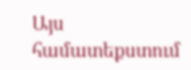Այս համատեքստում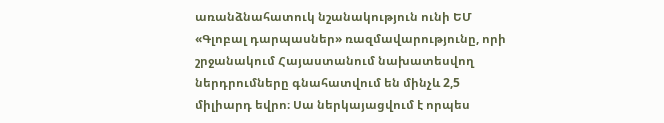առանձնահատուկ նշանակություն ունի ԵՄ «Գլոբալ դարպասներ» ռազմավարությունը, որի շրջանակում Հայաստանում նախատեսվող ներդրումները գնահատվում են մինչև 2,5 միլիարդ եվրո։ Սա ներկայացվում է որպես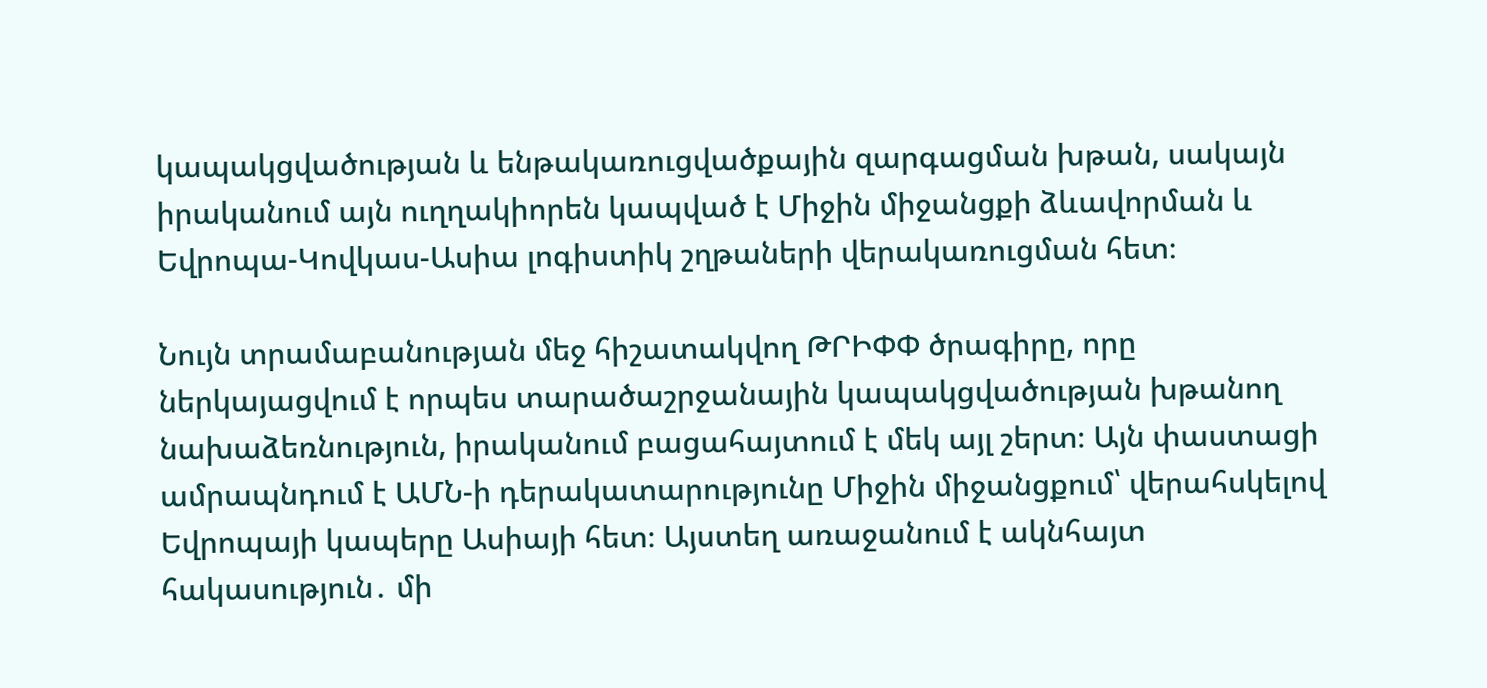կապակցվածության և ենթակառուցվածքային զարգացման խթան, սակայն իրականում այն ուղղակիորեն կապված է Միջին միջանցքի ձևավորման և Եվրոպա-Կովկաս-Ասիա լոգիստիկ շղթաների վերակառուցման հետ։

Նույն տրամաբանության մեջ հիշատակվող ԹՐԻՓՓ ծրագիրը, որը ներկայացվում է որպես տարածաշրջանային կապակցվածության խթանող նախաձեռնություն, իրականում բացահայտում է մեկ այլ շերտ։ Այն փաստացի ամրապնդում է ԱՄՆ-ի դերակատարությունը Միջին միջանցքում՝ վերահսկելով Եվրոպայի կապերը Ասիայի հետ։ Այստեղ առաջանում է ակնհայտ հակասություն․ մի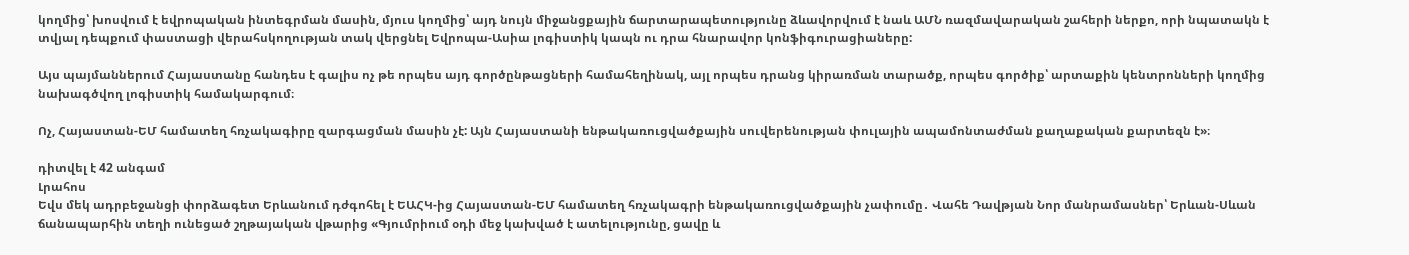կողմից՝ խոսվում է եվրոպական ինտեգրման մասին, մյուս կողմից՝ այդ նույն միջանցքային ճարտարապետությունը ձևավորվում է նաև ԱՄՆ ռազմավարական շահերի ներքո, որի նպատակն է տվյալ դեպքում փաստացի վերահսկողության տակ վերցնել Եվրոպա-Ասիա լոգիստիկ կապն ու դրա հնարավոր կոնֆիգուրացիաները:

Այս պայմաններում Հայաստանը հանդես է գալիս ոչ թե որպես այդ գործընթացների համահեղինակ, այլ որպես դրանց կիրառման տարածք, որպես գործիք՝ արտաքին կենտրոնների կողմից նախագծվող լոգիստիկ համակարգում։

Ոչ, Հայաստան-ԵՄ համատեղ հռչակագիրը զարգացման մասին չէ: Այն Հայաստանի ենթակառուցվածքային սուվերենության փուլային ապամոնտաժման քաղաքական քարտեզն է»։

դիտվել է 42 անգամ
Լրահոս
Եվս մեկ ադրբեջանցի փորձագետ Երևանում դժգոհել է ԵԱՀԿ-ից Հայաստան-ԵՄ համատեղ հռչակագրի ենթակառուցվածքային չափումը․ Վահե Դավթյան Նոր մանրամասներ՝ Երևան-Սևան ճանապարհին տեղի ունեցած շղթայական վթարից «Գյումրիում օդի մեջ կախված է ատելությունը, ցավը և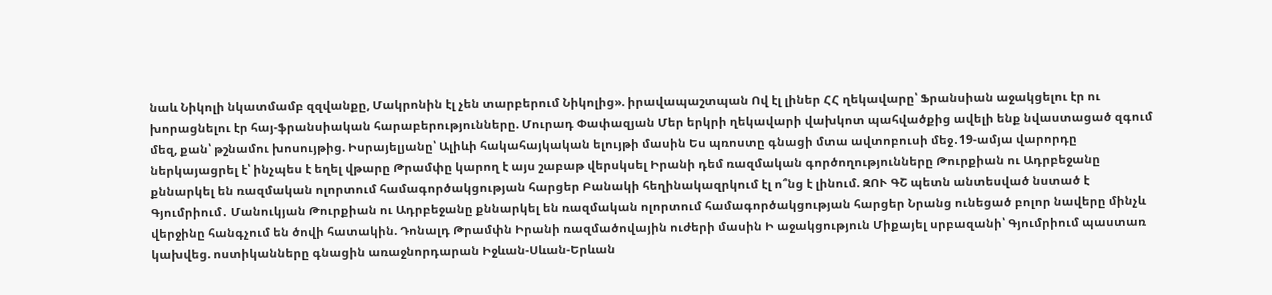նաև Նիկոլի նկատմամբ զզվանքը, Մակրոնին էլ չեն տարբերում Նիկոլից». իրավապաշտպան Ով էլ լիներ ՀՀ ղեկավարը՝ Ֆրանսիան աջակցելու էր ու խորացնելու էր հայ-ֆրանսիական հարաբերությունները. Մուրադ Փափազյան Մեր երկրի ղեկավարի վախկոտ պահվածքից ավելի ենք նվաստացած զգում մեզ, քան՝ թշնամու խոսույթից. Իսրայելյանը՝ Ալիևի հակահայկական ելույթի մասին Ես պռոստը գնացի մտա ավտոբուսի մեջ․19-ամյա վարորդը ներկայացրել է՝ ինչպես է եղել վթարը Թրամփը կարող է այս շաբաթ վերսկսել Իրանի դեմ ռազմական գործողությունները Թուրքիան ու Ադրբեջանը քննարկել են ռազմական ոլորտում համագործակցության հարցեր Բանակի հեղինակազրկում էլ ո՞նց է լինում. ԶՈՒ ԳՇ պետն անտեսված նստած է Գյումրիում․ Մանուկյան Թուրքիան ու Ադրբեջանը քննարկել են ռազմական ոլորտում համագործակցության հարցեր Նրանց ունեցած բոլոր նավերը մինչև վերջինը հանգչում են ծովի հատակին. Դոնալդ Թրամփն Իրանի ռազմածովային ուժերի մասին Ի աջակցություն Միքայել սրբազանի՝ Գյումրիում պաստառ կախվեց. ոստիկանները գնացին առաջնորդարան Իջևան-Սևան-Երևան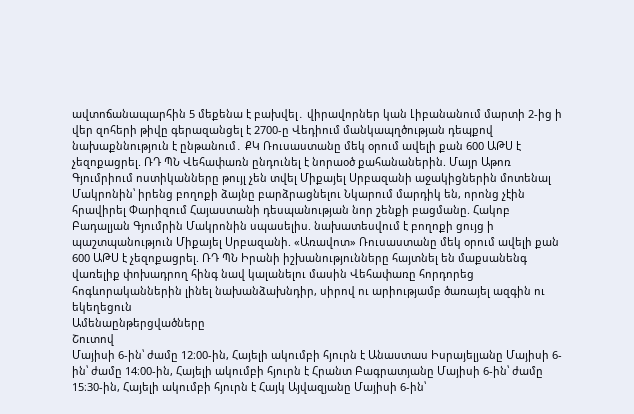ավտոճանապարհին 5 մեքենա է բախվել․ վիրավորներ կան Լիբանանում մարտի 2-ից ի վեր զոհերի թիվը գերազանցել է 2700-ը Վեդիում մանկապղծության դեպքով նախաքննություն է ընթանում․ ՔԿ Ռուսաստանը մեկ օրում ավելի քան 600 ԱԹՍ է չեզոքացրել. ՌԴ ՊՆ Վեհափառն ընդունել է նորաօծ քահանաներին. Մայր Աթոռ Գյումրիում ոստիկանները թույլ չեն տվել Միքայել Սրբազանի աջակիցներին մոտենալ Մակրոնին՝ իրենց բողոքի ձայնը բարձրացնելու Նկարում մարդիկ են, որոնց չէին հրավիրել Փարիզում Հայաստանի դեսպանության նոր շենքի բացմանը. Հակոբ Բադալյան Գյումրին Մակրոնին սպասելիս. նախատեսվում է բողոքի ցույց ի պաշտպանություն Միքայել Սրբազանի. «Առավոտ» Ռուսաստանը մեկ օրում ավելի քան 600 ԱԹՍ է չեզոքացրել. ՌԴ ՊՆ Իրանի իշխանությունները հայտնել են մաքսանենգ վառելիք փոխադրող հինգ նավ կալանելու մասին Վեհափառը հորդորեց հոգևորականներին լինել նախանձախնդիր, սիրով ու արիությամբ ծառայել ազգին ու եկեղեցուն
Ամենաընթերցվածները
Շուտով
Մայիսի 6-ին՝ ժամը 12։00-ին, Հայելի ակումբի հյուրն է Անաստաս Իսրայելյանը Մայիսի 6-ին՝ ժամը 14։00-ին, Հայելի ակումբի հյուրն է Հրանտ Բագրատյանը Մայիսի 6-ին՝ ժամը 15։30-ին, Հայելի ակումբի հյուրն է Հայկ Այվազյանը Մայիսի 6-ին՝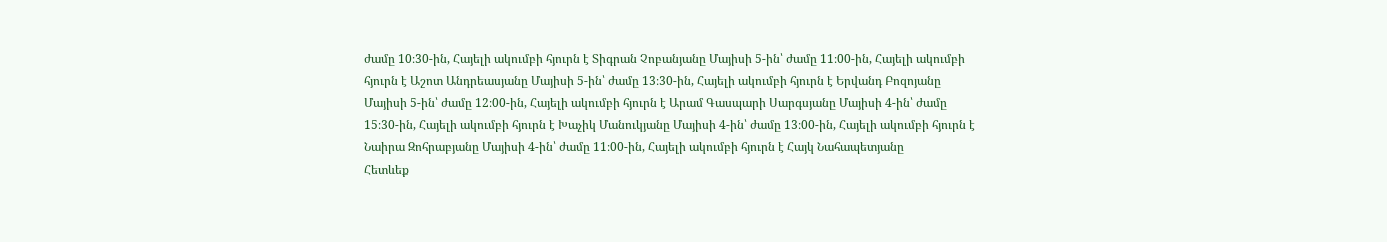ժամը 10։30-ին, Հայելի ակումբի հյուրն է Տիգրան Չոբանյանը Մայիսի 5-ին՝ ժամը 11։00-ին, Հայելի ակումբի հյուրն է Աշոտ Անդրեասյանը Մայիսի 5-ին՝ ժամը 13։30-ին, Հայելի ակումբի հյուրն է Երվանդ Բոզոյանը Մայիսի 5-ին՝ ժամը 12։00-ին, Հայելի ակումբի հյուրն է Արամ Գասպարի Սարգսյանը Մայիսի 4-ին՝ ժամը 15։30-ին, Հայելի ակումբի հյուրն է Խաչիկ Մանուկյանը Մայիսի 4-ին՝ ժամը 13։00-ին, Հայելի ակումբի հյուրն է Նաիրա Զոհրաբյանը Մայիսի 4-ին՝ ժամը 11։00-ին, Հայելի ակումբի հյուրն է Հայկ Նահապետյանը
Հետևեք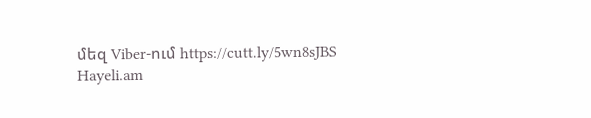մեզ Viber-ում https://cutt.ly/5wn8sJBS
Hayeli.am